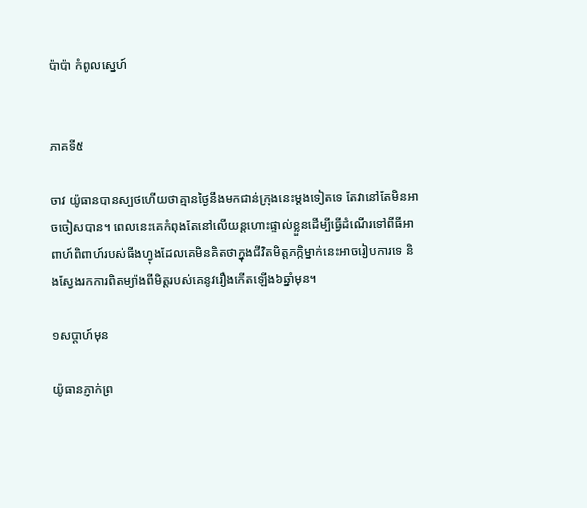ប៉ាប៉ា កំពូលស្នេហ៍


ភាគទី៥

ចាវ យ៉ូធានបានស្បថហើយថាគ្មានថ្ងៃនឹងមកជាន់ក្រុងនេះម្តងទៀតទេ តែវានៅតែមិនអាចចៀសបាន។ ពេលនេះគេកំពុងតែនៅលើយន្តហោះផ្ទាល់ខ្លួនដើម្បីធ្វើដំណើរទៅពីធីអាពាហ៍ពិពាហ៍របស់ធីងហ្វុងដែលគេមិនគិតថាក្នុងជីវិតមិត្តភក្កិម្នាក់នេះអាចរៀបការទេ និងស្វែងរកការពិតម្យ៉ាងពីមិត្តរបស់គេនូវរឿងកើតឡើង៦ឆ្នាំមុន។

១សប្តាហ៍មុន

យ៉ូធានភ្ញាក់ព្រ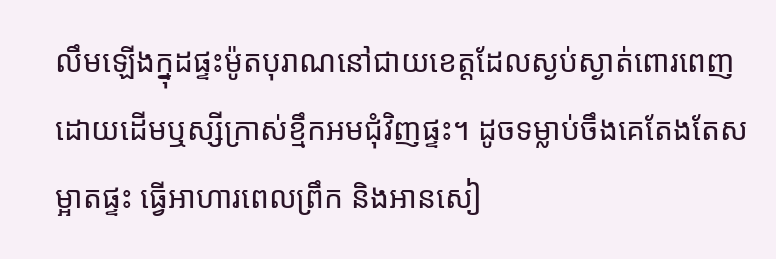លឹមឡើងក្នុដផ្ទះម៉ូតបុរាណនៅជាយខេត្តដែលស្ងប់ស្ងាត់ពោរពេញដោយដើមឬស្សីក្រាស់ខ្មឹកអមជុំវិញផ្ទះ។ ដូចទម្លាប់ចឹងគេតែងតែសម្អាតផ្ទះ ធ្វើអាហារពេលព្រឹក និងអានសៀ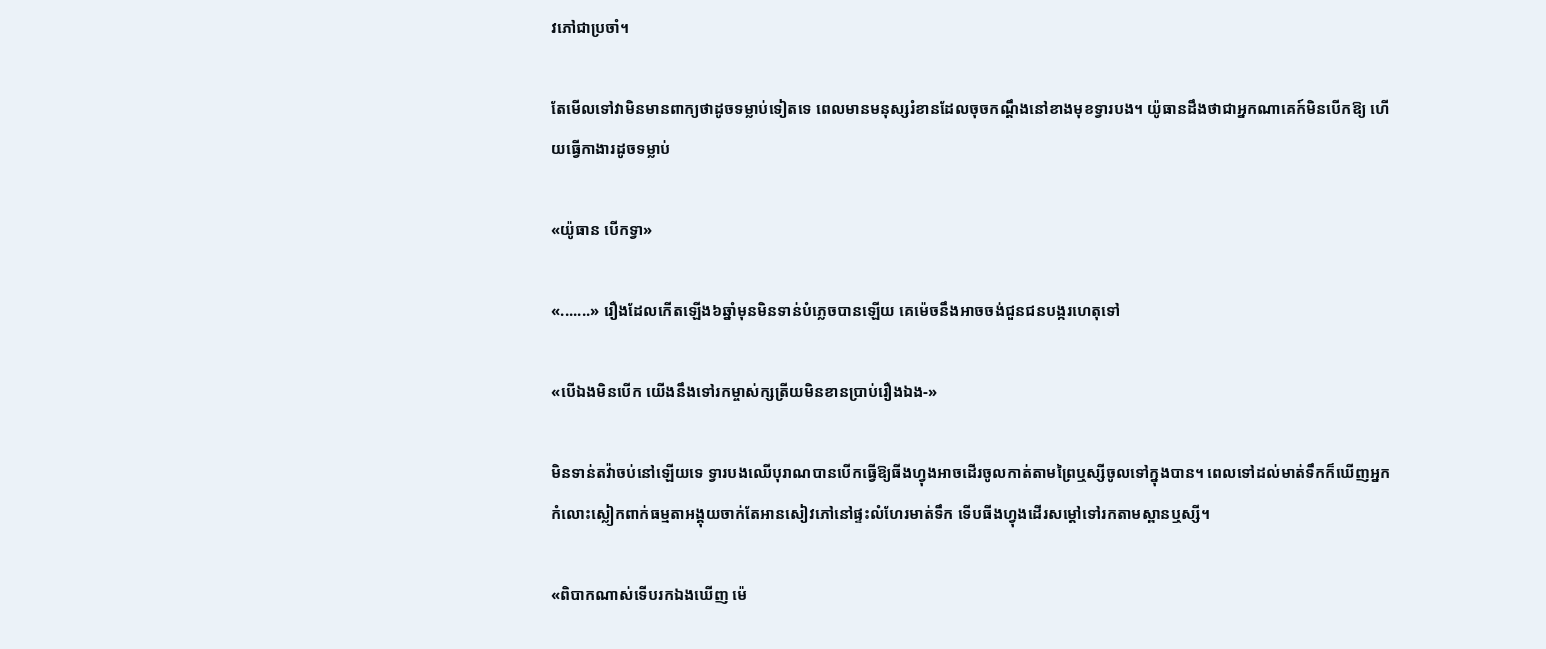វភៅជាប្រចាំ។

តែមើលទៅវាមិនមានពាក្យថាដូចទម្លាប់ទៀតទេ ពេលមានមនុស្សរំខានដែលចុចកណ្តឹងនៅខាងមុខទ្វារបង។ យ៉ូធានដឹងថាជាអ្នកណាគេក៍មិនបើកឱ្យ ហើយធ្វើកាងារដូចទម្លាប់

«យ៉ូធាន បើកទ្វា»

«.......» រឿងដែលកើតឡើង៦ឆ្នាំមុនមិនទាន់បំភ្លេចបានឡើយ គេម៉េចនឹងអាចចង់ជួនជនបង្ករហេតុទៅ

«បើឯងមិនបើក យើងនឹងទៅរកម្ចាស់ក្សត្រីយមិនខានប្រាប់រឿងឯង-»

មិនទាន់តវ៉ាចប់នៅឡើយទេ ទ្វារបងឈើបុរាណបានបើកធ្វើឱ្យធីងហ្វុងអាចដើរចូលកាត់តាមព្រៃឬស្សីចូលទៅក្នុងបាន។ ពេលទៅដល់មាត់ទឹកក៏ឃើញអ្នកកំលោះស្លៀកពាក់ធម្មតាអង្គុយចាក់តែអានសៀវភៅនៅផ្ទះលំហែរមាត់ទឹក ទើបធីងហ្វុងដើរសម្តៅទៅរកតាមស្ពានឬស្សី។

«ពិបាកណាស់ទើបរកឯងឃើញ ម៉េ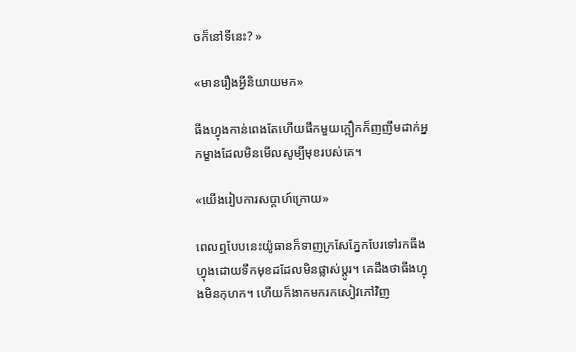ចក៏នៅទីនេះ? »

«មានរឿងអ្វីនិយាយមក»

ធីងហ្វុងកាន់ពេងតែហើយផឹកមួយក្អឿកក៏ញញឹមដាក់អ្នកម្ខាងដែលមិនមើលសូម្បីមុខរបស់គេ។

«យើងរៀបការសប្តាហ៍ក្រោយ»

ពេលឮបែបនេះយ៉ូធានក៏ទាញក្រសែភ្នែកបែរទៅរកធីងហ្វុងដោយទឹកមុខដដែលមិនផ្លាស់ប្តូរ។ គេដឹងថាធីងហ្វុងមិនកុហក។ ហើយក៏ងាកមករកសៀវភៅវិញ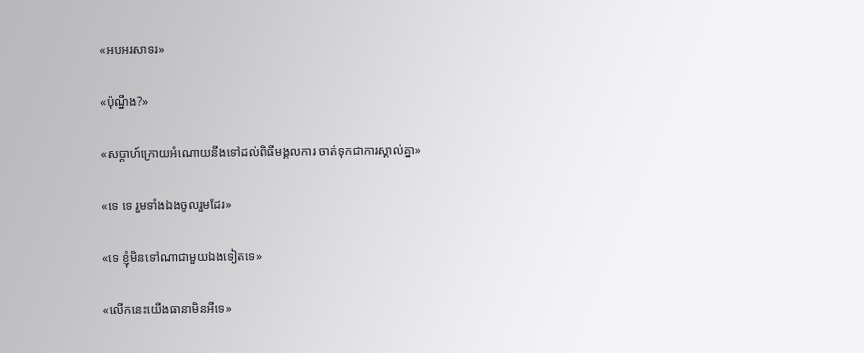«អបអរសាទរ»

«ប៉ុណ្នឹង?»

«សប្តាហ៍ក្រោយអំណោយនឹងទៅដល់ពិធីមង្គលការ ចាត់ទុកជាការស្គាល់គ្នា»

«ទេ ទេ រួមទាំងឯងចូលរួមដែរ»

«ទេ ខ្ញុំមិនទៅណាជាមួយឯងទៀតទេ»

«លើកនេះយើងធានាមិនអីទេ»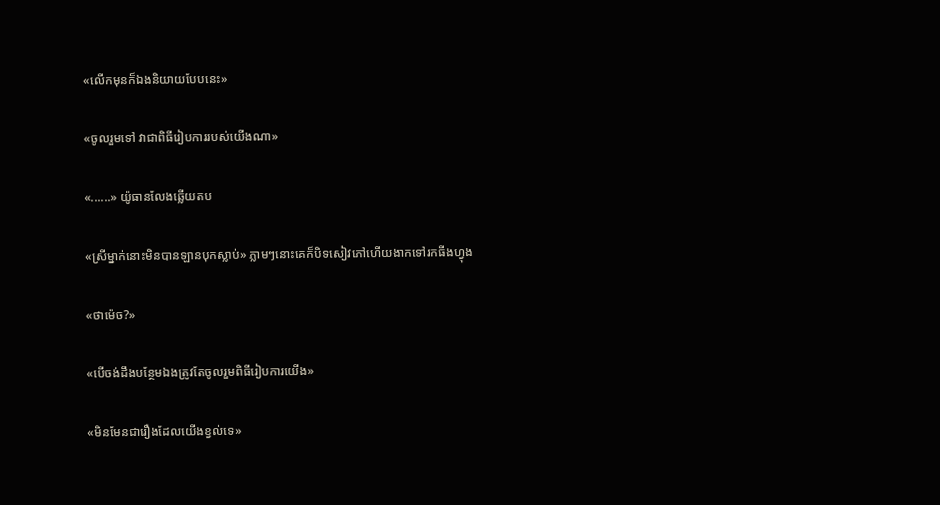«លើកមុនក៏ឯងនិយាយបែបនេះ»

«ចូលរួមទៅ វាជាពិធីរៀបការរបស់យើងណា»

«......» យ៉ូធានលែងឆ្លើយតប

«ស្រីម្នាក់នោះមិនបានឡានបុកស្លាប់» ភ្លាមៗនោះគេក៏បិទសៀវភៅហើយងាកទៅរកធីងហ្វុង

«ថាម៉េច?»

«បើចង់ដឹងបន្ថែមឯងត្រូវតែចូលរួមពិធីរៀបការយើង»

«មិនមែនជារឿងដែលយើងខ្វល់ទេ»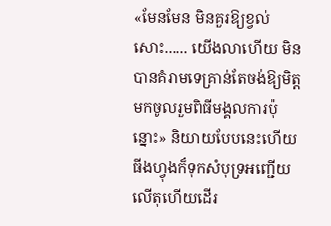«មែនមែន មិនគួរឱ្យខ្វល់សោះ...... យើងលាហើយ មិនបានគំរាមទេគ្រាន់តែចង់ឱ្យមិត្តមកចូលរួមពិធីមង្គលការប៉ុន្នោះ» និយាយបែបនេះហើយធីងហ្វុងក៏ទុកសំបុទ្រអញ្ជើយលើតុហើយដើរ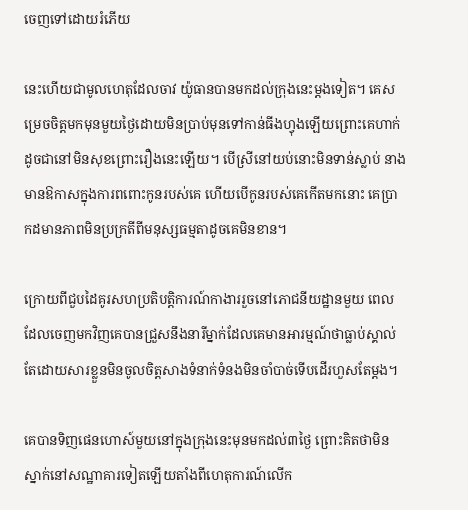ចេញទៅដោយរំភើយ

នេះហើយជាមូលហេតុដែលចាវ យ៉ូធានបានមកដល់ក្រុងនេះម្តងទៀត។ គេសម្រេចចិត្តមកមុនមួយថ្ងៃដោយមិនប្រាប់មុនទៅកាន់ធីងហ្វុងឡើយព្រោះគេហាក់ដូចជានៅមិនសុខព្រោះរឿងនេះឡើយ។ បើស្រីនៅយប់នោះមិនទាន់ស្លាប់ នាងមានឱកាសក្នុងការពពោះកូនរបស់គេ ហើយបើកូនរបស់គេកើតមកនោះ គេប្រាកដមានភាពមិនប្រក្រតីពីមនុស្សធម្មតាដូចគេមិនខាន។

ក្រោយពីជួបដៃគូរសហប្រតិបត្តិការណ៍កាងាររួចនៅភោជនីយដ្ឋានមួយ ពេលដែលចេញមកវិញគេបានជ្រួសនឹងនារីម្នាក់ដែលគេមានអារម្មណ៍ថាធ្លាប់ស្គាល់តែដោយសារខ្លួនមិនចូលចិត្តសាងទំនាក់ទំនងមិនចាំបាច់ទើបដើរហួសតែម្តង។

គេបានទិញផេនហោស៍មួយនៅក្នុងក្រុងនេះមុនមកដល់៣ថ្ងៃ ព្រោះគិតថាមិនស្នាក់នៅសណ្ឋាគារទៀតឡើយតាំងពីហេតុការណ៍លើក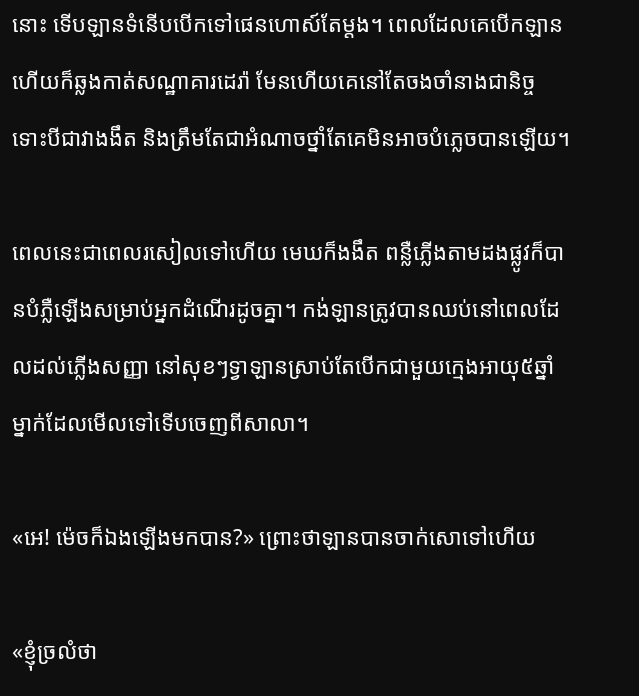នោះ ទើបឡានទំនើបបើកទៅផេនហោស៍តែម្តង។ ពេលដែលគេបើកឡានហើយក៏ឆ្លងកាត់សណ្ឋាគារដេរ៉ា មែនហើយគេនៅតែចងចាំនាងជានិច្ច ទោះបីជាវាងងឹត និងត្រឹមតែជាអំណាចថ្នាំតែគេមិនអាចបំភ្លេចបានឡើយ។

ពេលនេះជាពេលរសៀលទៅហើយ មេឃក៏ងងឹត ពន្លឺភ្លើងតាមដងផ្លូវក៏បានបំភ្លឺឡើងសម្រាប់អ្នកដំណើរដូចគ្នា។ កង់ឡានត្រូវបានឈប់នៅពេលដែលដល់ភ្លើងសញ្ញា នៅសុខៗទ្វាឡានស្រាប់តែបើកជាមួយក្មេងអាយុ៥ឆ្នាំម្នាក់ដែលមើលទៅទើបចេញពីសាលា។

«អេ! ម៉េចក៏ឯងឡើងមកបាន?» ព្រោះថាឡានបានចាក់សោទៅហើយ

«ខ្ញុំច្រលំថា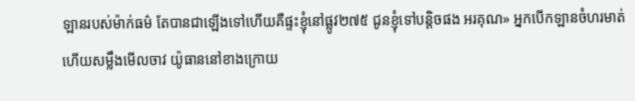ឡានរបស់ម៉ាក់ធម៌ តែបានជាឡើងទៅហើយគឺផ្ទះខ្ញុំនៅផ្លូវ២៧៥ ជូនខ្ញុំទៅបន្តិចផង អរគុណ» អ្នកបើកឡានចំហរមាត់ហើយសម្លឹងមើលចាវ យ៉ូធាននៅខាងក្រោយ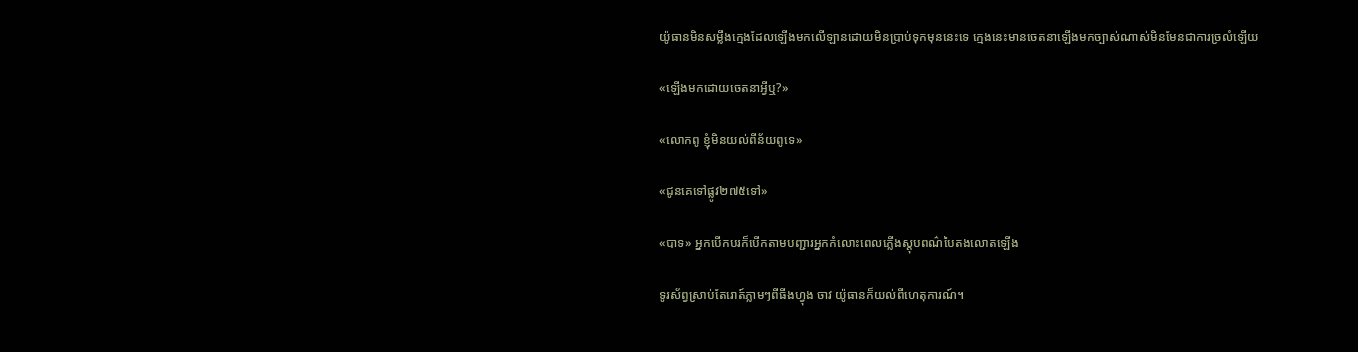យ៉ូធានមិនសម្លឹងក្មេងដែលឡើងមកលើឡានដោយមិនប្រាប់ទុកមុននេះទេ ក្មេងនេះមានចេតនាឡើងមកច្បាស់ណាស់មិនមែនជាការច្រលំឡើយ

«ឡើងមកដោយចេតនាអ្វីឬ?»

«លោកពូ ខ្ញុំមិនយល់ពីន័យពូទេ»

«ជូនគេទៅផ្លូវ២៧៥ទៅ»

«បាទ» អ្នកបើកបរក៏បើកតាមបញ្ជារអ្នកកំលោះពេលភ្លើងស្តុបពណ៌បៃតងលោតឡើង

ទូរស័ព្វស្រាប់តែរោត៍ភ្លាមៗពីធីងហ្វុង ចាវ យ៉ូធានក៏យល់ពីហេតុការណ៍។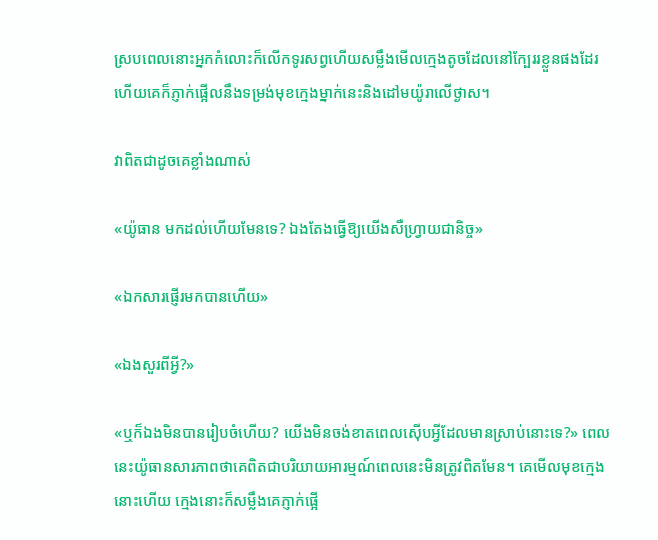ស្របពេលនោះអ្នកកំលោះក៏លើកទូរសព្វហើយសម្លឹងមើលក្មេងតូចដែលនៅក្បែររខ្លួនផងដែរ ហើយគេក៏ភ្ញាក់ផ្អើលនឹងទម្រង់មុខក្មេងម្នាក់នេះនិងដៅមយ៉ូរាលើថ្ងាស។

វាពិតជាដូចគេខ្លាំងណាស់

«យ៉ូធាន មកដល់ហើយមែនទេ? ឯងតែងធ្វើឱ្យយើងសឺហ្រ្វាយជានិច្ច»

«ឯកសារផ្ញើរមកបានហើយ»

«ឯងសួរពីអ្វី?»

«ឬក៏ឯងមិនបានរៀបចំហើយ? យើងមិនចង់ខាតពេលស៊ើបអ្វីដែលមានស្រាប់នោះទេ?» ពេលនេះយ៉ូធានសារភាពថាគេពិតជាបរិយាយអារម្មណ៍ពេលនេះមិនត្រូវពិតមែន។ គេមើលមុខក្មេងនោះហើយ ក្មេងនោះក៏សម្លឹងគេភ្ញាក់ផ្អើ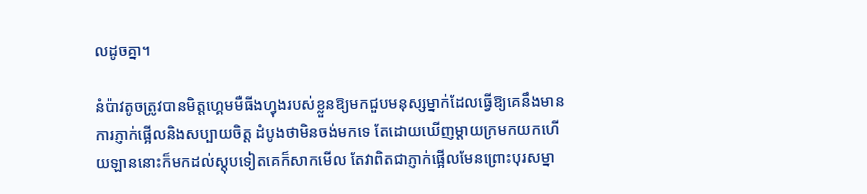លដូចគ្នា។

នំប៉ាវតូចត្រូវបានមិត្តហ្គេមមឺធីងហ្វុងរបស់ខ្លួនឱ្យមកជួបមនុស្សម្នាក់ដែលធ្វើឱ្យគេនឹងមានការភ្ញាក់ផ្អើលនិងសប្បាយចិត្ត ដំបូងថាមិនចង់មកទេ តែដោយឃើញម្តាយក្រមកយកហើយឡាននោះក៏មកដល់ស្តុបទៀតគេក៏សាកមើល តែវាពិតជាភ្ញាក់ផ្អើលមែនព្រោះបុរសម្នា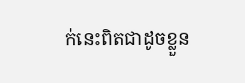ក់នេះពិតជាដូចខ្លួន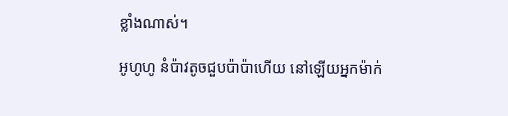ខ្លាំងណាស់។

អូហូហូ នំប៉ាវតូចជួបប៉ាប៉ាហើយ នៅឡើយអ្នកម៉ាក់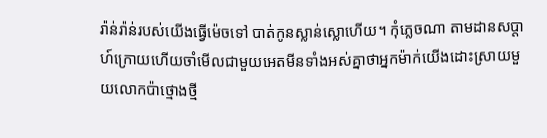រ៉ាន់រ៉ាន់របស់យើងធ្វើម៉េចទៅ បាត់កូនស្លាន់ស្លោហើយ។ កុំភ្លេចណា តាមដានសប្តាហ៍ក្រោយហើយចាំមើលជាមួយអេតមីនទាំងអស់គ្នាថាអ្នកម៉ាក់យើងដោះស្រាយមួយលោកប៉ាថ្មោងថ្មី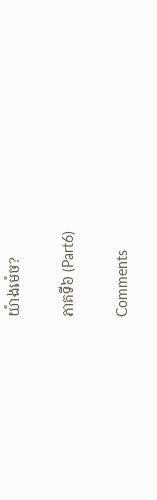យ៉ាងម៉េច?

ភាគទី៦ (Part6)

Comments